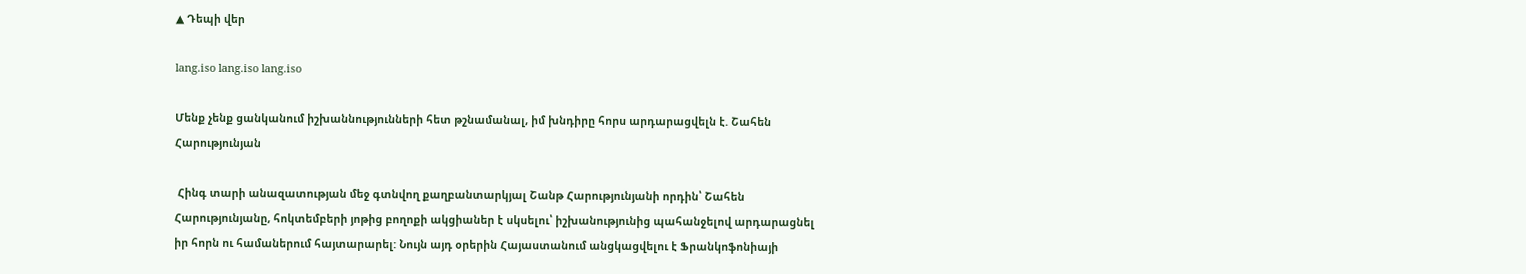▲ Դեպի վեր

lang.iso lang.iso lang.iso

Մենք չենք ցանկանում իշխաննությունների հետ թշնամանալ, իմ խնդիրը հորս արդարացվելն է. Շահեն Հարությունյան

 Հինգ տարի անազատության մեջ գտնվող քաղբանտարկյալ Շանթ Հարությունյանի որդին՝ Շահեն Հարությունյանը, հոկտեմբերի յոթից բողոքի ակցիաներ է սկսելու՝ իշխանությունից պահանջելով արդարացնել իր հորն ու համաներում հայտարարել: Նույն այդ օրերին Հայաստանում անցկացվելու է Ֆրանկոֆոնիայի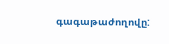գագաթաժողովը: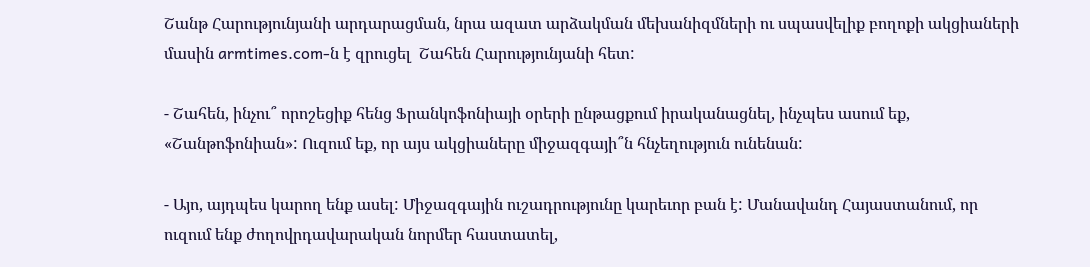Շանթ Հարությունյանի արդարացման, նրա ազատ արձակման մեխանիզմների ու սպասվելիք բողոքի ակցիաների մասին armtimes.com-ն է զրուցել  Շահեն Հարությունյանի հետ:

- Շահեն, ինչու՞ որոշեցիք հենց Ֆրանկոֆոնիայի օրերի ընթացքում իրականացնել, ինչպես ասում եք, «Շանթոֆոնիան»: Ուզում եք, որ այս ակցիաները միջազգայի՞ն հնչեղություն ունենան:

- Այո, այդպես կարող ենք ասել: Միջազգային ուշադրությունը կարեւոր բան է: Մանավանդ Հայաստանում, որ ուզում ենք ժողովրդավարական նորմեր հաստատել,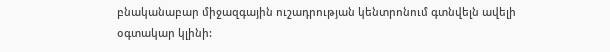բնականաբար միջազգային ուշադրության կենտրոնում գտնվելն ավելի օգտակար կլինի: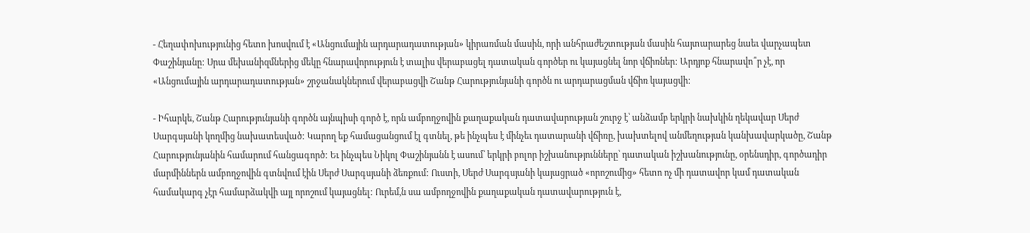- Հեղափոխությունից հետո խոսվում է «Անցումային արդարադատության» կիրառման մասին, որի անհրաժեշտության մասին հայտարարեց նաեւ վարչապետ Փաշինյանը: Սրա մեխանիզմներից մեկը հնարավորություն է տալիս վերաբացել դատական գործեր ու կայացնել նոր վճիռներ: Արդյոք հնարավո՞ր չէ, որ «Անցումային արդարադատության» շրջանակներում վերաբացվի Շանթ Հարությունյանի գործն ու արդարացման վճիռ կայացվի:

- Իհարկե, Շանթ Հարությունյանի գործն այնպիսի գործ է, որն ամբողջովին քաղաքական դատավարության շուրջ է՝ անձամբ երկրի նախկին ղեկավար Սերժ Սարգսյանի կողմից նախատեսված: Կարող եք համացանցում էլ գտնել, թե ինչպես է մինչեւ դատարանի վճիռը, խախտելով անմեղության կանխավարկածը, Շանթ Հարությունյանին համարում հանցագործ: Եւ ինչպես Նիկոլ Փաշինյանն է ասում՝ երկրի բոլոր իշխանությունները՝ դատական իշխանությունը, օրենսդիր, գործադիր մարմիններն ամբողջովին գտնվում էին Սերժ Սարգսյանի ձեռքում: Ուստի, Սերժ Սարգսյանի կայացրած «որոշումից» հետո ոչ մի դատավոր կամ դատական համակարգ չէր համարձակվի այլ որոշում կայացնել: Ուրեմ,ն սա ամբողջովին քաղաքական դատավարություն է,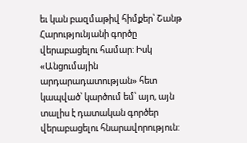եւ կան բազմաթիվ հիմքեր՝ Շանթ Հարությունյանի գործը վերաբացելու համար: Իսկ «Անցումային արդարադատության» հետ կապված՝ կարծում եմ՝ այո, այն տալիս է դատական գործեր վերաբացելու հնարավորություն: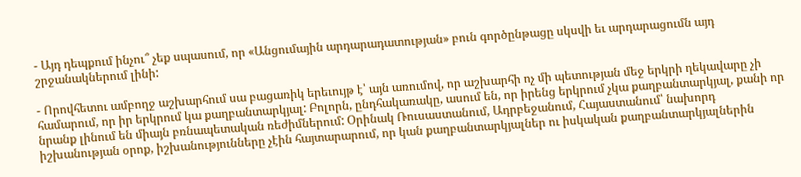- Այդ դեպքում ինչու՞ չեք սպասում, որ «Անցումային արդարադատության» բուն գործընթացը սկսվի եւ արդարացումն այդ շրջանակներում լինի:

- Որովհետու ամբողջ աշխարհում սա բացառիկ երեւույթ է՝ այն առումով, որ աշխարհի ոչ մի պետության մեջ երկրի ղեկավարը չի համարում, որ իր երկրում կա քաղբանտարկյալ: Բոլորն, ընդհակառակը, ասում են, որ իրենց երկրում չկա քաղբանտարկյալ, քանի որ նրանք լինում են միայն բռնապետական ռեժիմներում: Օրինակ Ռուսաստանում, Ադրբեջանում, Հայաստանում՝ նախորդ իշխանության օրոք, իշխանությունները չէին հայտարարում, որ կան քաղբանտարկյալներ ու իսկական քաղբանտարկյալներին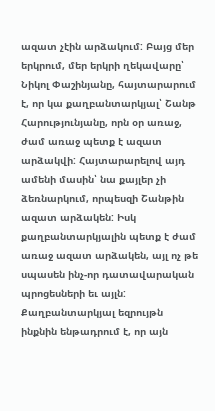ազատ չէին արձակում: Բայց մեր երկրում, մեր երկրի ղեկավարը՝ Նիկոլ Փաշինյանը, հայտարարում է, որ կա քաղբանտարկյալ՝ Շանթ Հարությունյանը, որն օր առաջ, ժամ առաջ պետք է ազատ արձակվի: Հայտարարելով այդ ամենի մասին՝ նա քայլեր չի ձեռնարկում, որպեսզի Շանթին ազատ արձակեն: Իսկ քաղբանտարկյալին պետք է ժամ առաջ ազատ արձակեն, այլ ոչ թե սպասեն ինչ-որ դատավարական պրոցեսների եւ այլն: Քաղբանտարկյալ եզրույթն ինքնին ենթադրում է, որ այն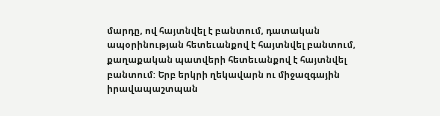մարդը, ով հայտնվել է բանտում, դատական ապօրինության հետեւանքով է հայտնվել բանտում, քաղաքական պատվերի հետեւանքով է հայտնվել բանտում: Երբ երկրի ղեկավարն ու միջազգային իրավապաշտպան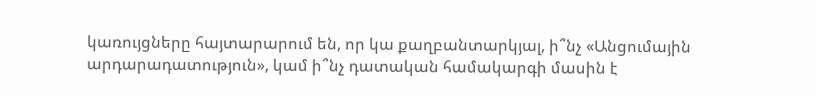կառույցները հայտարարում են, որ կա քաղբանտարկյալ, ի՞նչ «Անցումային արդարադատություն», կամ ի՞նչ դատական համակարգի մասին է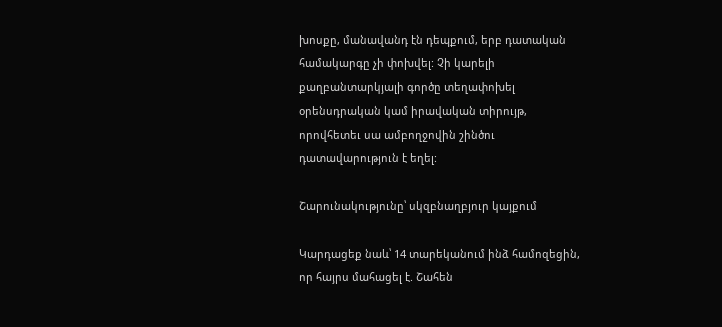խոսքը, մանավանդ էն դեպքում, երբ դատական համակարգը չի փոխվել: Չի կարելի քաղբանտարկյալի գործը տեղափոխել օրենսդրական կամ իրավական տիրույթ, որովհետեւ սա ամբողջովին շինծու դատավարություն է եղել:

Շարունակությունը՝ սկզբնաղբյուր կայքում

Կարդացեք նաև՝ 14 տարեկանում ինձ համոզեցին, որ հայրս մահացել է. Շահեն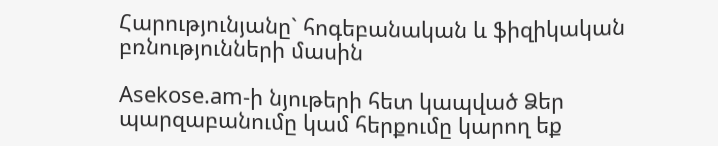Հարությունյանը` հոգեբանական և ֆիզիկական բռնությունների մասին

Asekose.am-ի նյութերի հետ կապված Ձեր պարզաբանումը կամ հերքումը կարող եք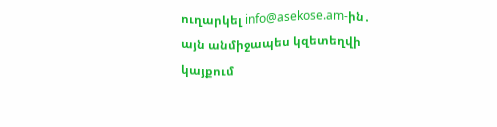ուղարկել info@asekose.am-ին․ այն անմիջապես կզետեղվի կայքում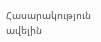Հասարակություն ավելին